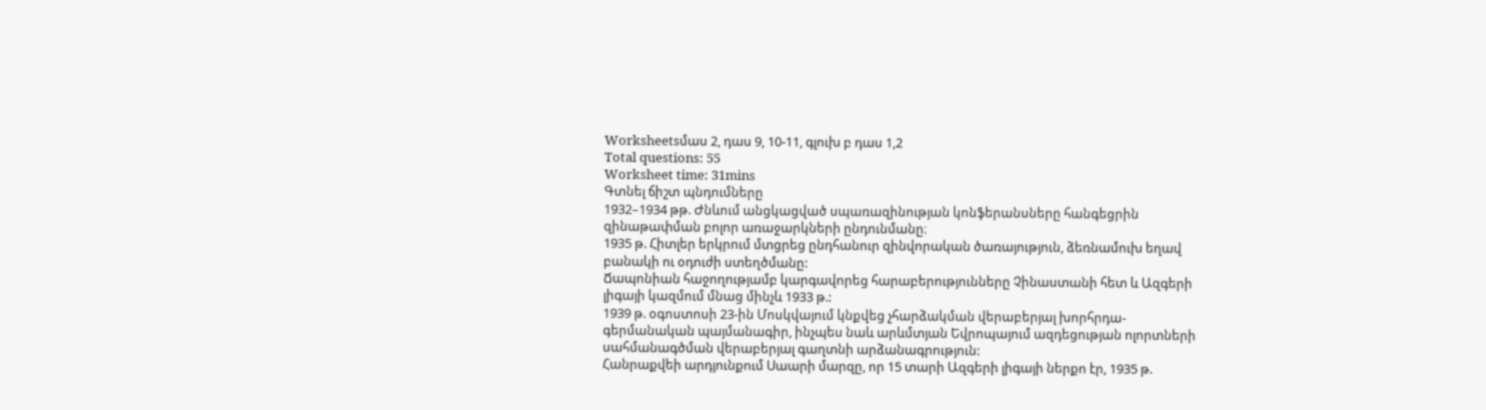Worksheetsմաս 2, դաս 9, 10-11, գլուխ բ դաս 1,2
Total questions: 55
Worksheet time: 31mins
Գտնել ճիշտ պնդումները
1932–1934 թթ. Ժնևում անցկացված սպառազինության կոնֆերանսները հանգեցրին զինաթափման բոլոր առաջարկների ընդունմանը։
1935 թ. Հիտլեր երկրում մտցրեց ընդհանուր զինվորական ծառայություն, ձեռնամուխ եղավ բանակի ու օդուժի ստեղծմանը:
Ճապոնիան հաջողությամբ կարգավորեց հարաբերությունները Չինաստանի հետ և Ազգերի լիգայի կազմում մնաց մինչև 1933 թ.:
1939 թ. օգոստոսի 23-ին Մոսկվայում կնքվեց չհարձակման վերաբերյալ խորհրդա- գերմանական պայմանագիր, ինչպես նաև արևմտյան Եվրոպայում ազդեցության ոլորտների սահմանագծման վերաբերյալ գաղտնի արձանագրություն:
Հանրաքվեի արդյունքում Սաարի մարզը, որ 15 տարի Ազգերի լիգայի ներքո էր, 1935 թ.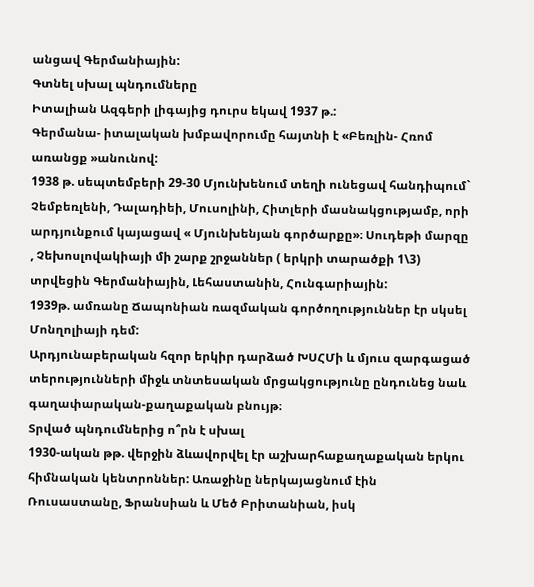անցավ Գերմանիային:
Գտնել սխալ պնդումները
Իտալիան Ազգերի լիգայից դուրս եկավ 1937 թ.:
Գերմանա- իտալական խմբավորումը հայտնի է «Բեռլին- Հռոմ առանցք »անունով:
1938 թ. սեպտեմբերի 29-30 Մյունխենում տեղի ունեցավ հանդիպում` Չեմբեռլենի, Դալադիեի, Մուսոլինի, Հիտլերի մասնակցությամբ, որի արդյունքում կայացավ « Մյունխենյան գործարքը»։ Սուդեթի մարզը , Չեխոսլովակիայի մի շարք շրջաններ ( երկրի տարածքի 1\3) տրվեցին Գերմանիային, Լեհաստանին, Հունգարիային:
1939թ. ամռանը Ճապոնիան ռազմական գործողություններ էր սկսել Մոնղոլիայի դեմ:
Արդյունաբերական հզոր երկիր դարձած ԽՍՀՄի և մյուս զարգացած տերությունների միջև տնտեսական մրցակցությունը ընդունեց նաև գաղափարական-քաղաքական բնույթ։
Տրված պնդումներից ո՞րն է սխալ
1930-ական թթ. վերջին ձևավորվել էր աշխարհաքաղաքական երկու հիմնական կենտրոններ: Առաջինը ներկայացնում էին Ռուսաստանը, Ֆրանսիան և Մեծ Բրիտանիան, իսկ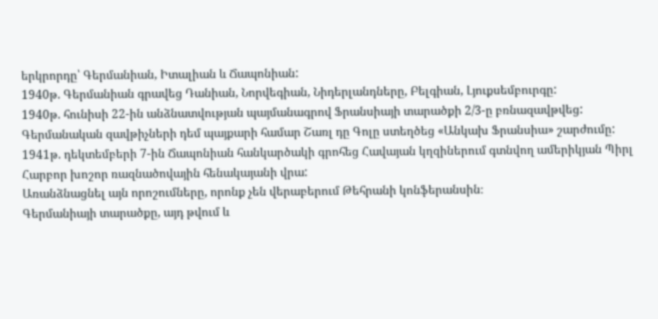երկրորդը՝ Գերմանիան, Իտալիան և Ճապոնիան:
1940թ. Գերմանիան գրավեց Դանիան, Նորվեգիան, Նիդերլանդները, Բելգիան, Լյուքսեմբուրգը:
1940թ. հունիսի 22-ին անձնատվության պայմանագրով Ֆրանսիայի տարածքի 2/3-ը բռնազավթվեց:
Գերմանական զավթիչների դեմ պայքարի համար Շառլ դը Գոլը ստեղծեց «Անկախ Ֆրանսիա» շարժումը:
1941թ. դեկտեմբերի 7-ին Ճապոնիան հանկարծակի գրոհեց Հավայան կղզիներում գտնվող ամերիկյան Պիրլ Հարբոր խոշոր ռազնածովային հենակայանի վրա:
Առանձնացնել այն որոշումները, որոնք չեն վերաբերում Թեհրանի կոնֆերանսին։
Գերմանիայի տարածքը, այդ թվում և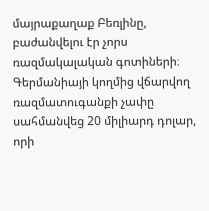մայրաքաղաք Բեռլինը, բաժանվելու էր չորս ռազմակալական գոտիների։
Գերմանիայի կողմից վճարվող ռազմատուգանքի չափը սահմանվեց 20 միլիարդ դոլար, որի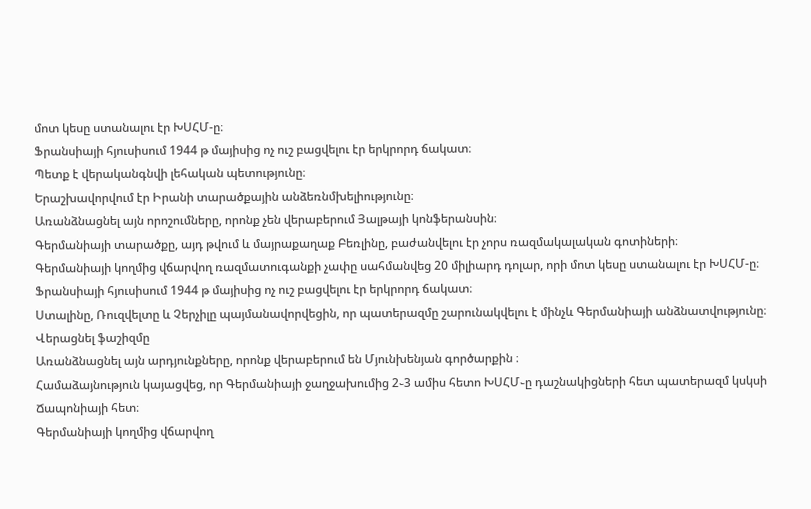մոտ կեսը ստանալու էր ԽՍՀՄ-ը։
Ֆրանսիայի հյուսիսում 1944 թ մայիսից ոչ ուշ բացվելու էր երկրորդ ճակատ։
Պետք է վերականգնվի լեհական պետությունը։
Երաշխավորվում էր Իրանի տարածքային անձեռնմխելիությունը։
Առանձնացնել այն որոշումները, որոնք չեն վերաբերում Յալթայի կոնֆերանսին։
Գերմանիայի տարածքը, այդ թվում և մայրաքաղաք Բեռլինը, բաժանվելու էր չորս ռազմակալական գոտիների։
Գերմանիայի կողմից վճարվող ռազմատուգանքի չափը սահմանվեց 20 միլիարդ դոլար, որի մոտ կեսը ստանալու էր ԽՍՀՄ-ը։
Ֆրանսիայի հյուսիսում 1944 թ մայիսից ոչ ուշ բացվելու էր երկրորդ ճակատ։
Ստալինը, Ռուզվելտը և Չերչիլը պայմանավորվեցին, որ պատերազմը շարունակվելու է մինչև Գերմանիայի անձնատվությունը։
Վերացնել ֆաշիզմը
Առանձնացնել այն արդյունքները, որոնք վերաբերում են Մյունխենյան գործարքին ։
Համաձայնություն կայացվեց, որ Գերմանիայի ջաղջախումից 2֊3 ամիս հետո ԽՍՀՄ֊ը դաշնակիցների հետ պատերազմ կսկսի Ճապոնիայի հետ։
Գերմանիայի կողմից վճարվող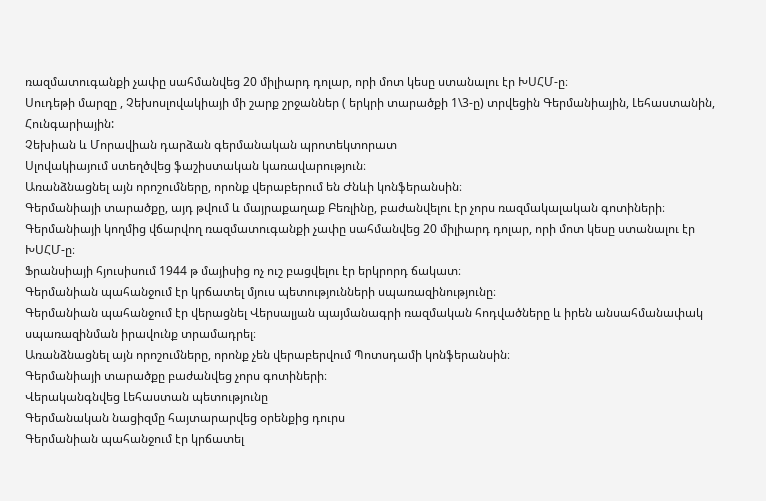ռազմատուգանքի չափը սահմանվեց 20 միլիարդ դոլար, որի մոտ կեսը ստանալու էր ԽՍՀՄ-ը։
Սուդեթի մարզը , Չեխոսլովակիայի մի շարք շրջաններ ( երկրի տարածքի 1\3-ը) տրվեցին Գերմանիային, Լեհաստանին, Հունգարիային:
Չեխիան և Մորավիան դարձան գերմանական պրոտեկտորատ
Սլովակիայում ստեղծվեց ֆաշիստական կառավարություն։
Առանձնացնել այն որոշումները, որոնք վերաբերում են Ժնևի կոնֆերանսին։
Գերմանիայի տարածքը, այդ թվում և մայրաքաղաք Բեռլինը, բաժանվելու էր չորս ռազմակալական գոտիների։
Գերմանիայի կողմից վճարվող ռազմատուգանքի չափը սահմանվեց 20 միլիարդ դոլար, որի մոտ կեսը ստանալու էր ԽՍՀՄ-ը։
Ֆրանսիայի հյուսիսում 1944 թ մայիսից ոչ ուշ բացվելու էր երկրորդ ճակատ։
Գերմանիան պահանջում էր կրճատել մյուս պետությունների սպառազինությունը։
Գերմանիան պահանջում էր վերացնել Վերսալյան պայմանագրի ռազմական հոդվածները և իրեն անսահմանափակ սպառազինման իրավունք տրամադրել։
Առանձնացնել այն որոշումները, որոնք չեն վերաբերվում Պոտսդամի կոնֆերանսին։
Գերմանիայի տարածքը բաժանվեց չորս գոտիների։
Վերականգնվեց Լեհաստան պետությունը
Գերմանական նացիզմը հայտարարվեց օրենքից դուրս
Գերմանիան պահանջում էր կրճատել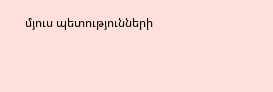մյուս պետությունների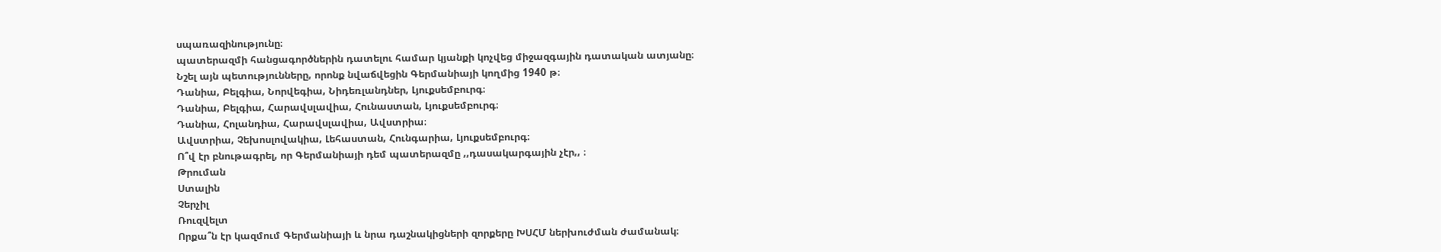սպառազինությունը։
պատերազմի հանցագործներին դատելու համար կյանքի կոչվեց միջազգային դատական ատյանը։
Նշել այն պետությունները, որոնք նվաճվեցին Գերմանիայի կողմից 1940 թ։
Դանիա, Բելգիա, Նորվեգիա, Նիդեռլանդներ, Լյուքսեմբուրգ։
Դանիա, Բելգիա, Հարավսլավիա, Հունաստան, Լյուքսեմբուրգ։
Դանիա, Հոլանդիա, Հարավսլավիա, Ավստրիա։
Ավստրիա, Չեխոսլովակիա, Լեհաստան, Հունգարիա, Լյուքսեմբուրգ։
Ո՞վ էր բնութագրել, որ Գերմանիայի դեմ պատերազմը ,,դասակարգային չէր,, ։
Թրուման
Ստալին
Չերչիլ
Ռուզվելտ
Որքա՞ն էր կազմում Գերմանիայի և նրա դաշնակիցների զորքերը ԽՍՀՄ ներխուժման ժամանակ։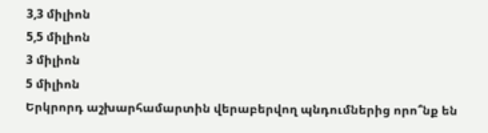3,3 միլիոն
5,5 միլիոն
3 միլիոն
5 միլիոն
Երկրորդ աշխարհամարտին վերաբերվող պնդումներից որո՞նք են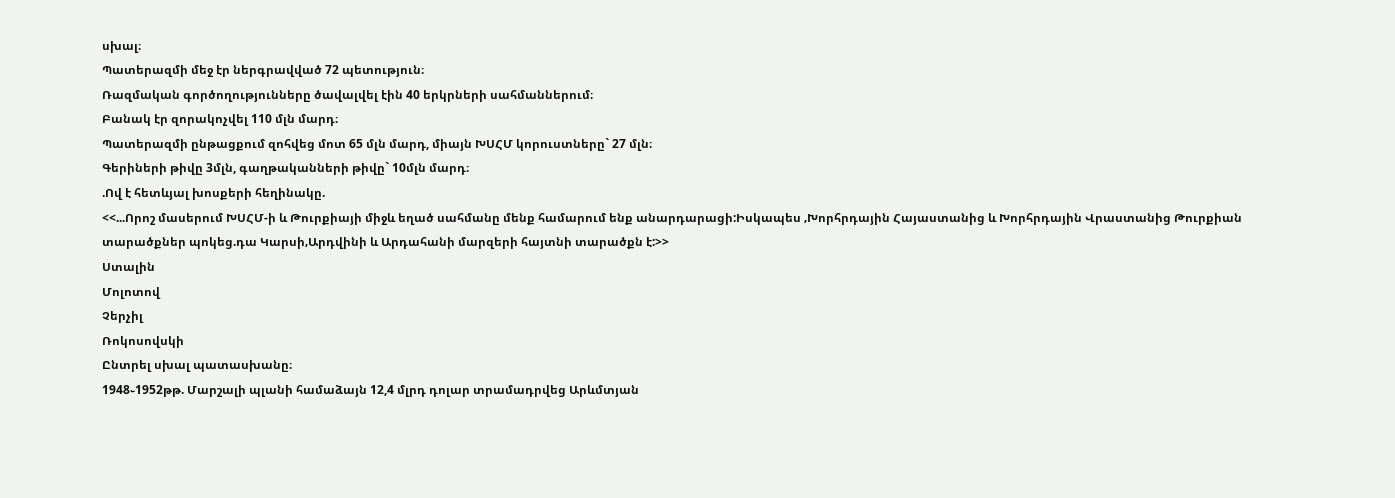սխալ։
Պատերազմի մեջ էր ներգրավված 72 պետություն։
Ռազմական գործողությունները ծավալվել էին 40 երկրների սահմաններում։
Բանակ էր զորակոչվել 110 մլն մարդ։
Պատերազմի ընթացքում զոհվեց մոտ 65 մլն մարդ, միայն ԽՍՀՄ կորուստները` 27 մլն։
Գերիների թիվը 3մլն, գաղթականների թիվը` 10մլն մարդ։
.Ով է հետևյալ խոսքերի հեղինակը.
<<...Որոշ մասերում ԽՍՀՄ-ի և Թուրքիայի միջև եղած սահմանը մենք համարում ենք անարդարացի:Իսկապես ‚Խորհրդային Հայաստանից և Խորհրդային Վրաստանից Թուրքիան տարածքներ պոկեց.դա Կարսի‚Արդվինի և Արդահանի մարզերի հայտնի տարածքն է:>>
Ստալին
Մոլոտով
Չերչիլ
Ռոկոսովսկի
Ընտրել սխալ պատասխանը։
1948֊1952թթ. Մարշալի պլանի համաձայն 12,4 մլրդ դոլար տրամադրվեց Արևմտյան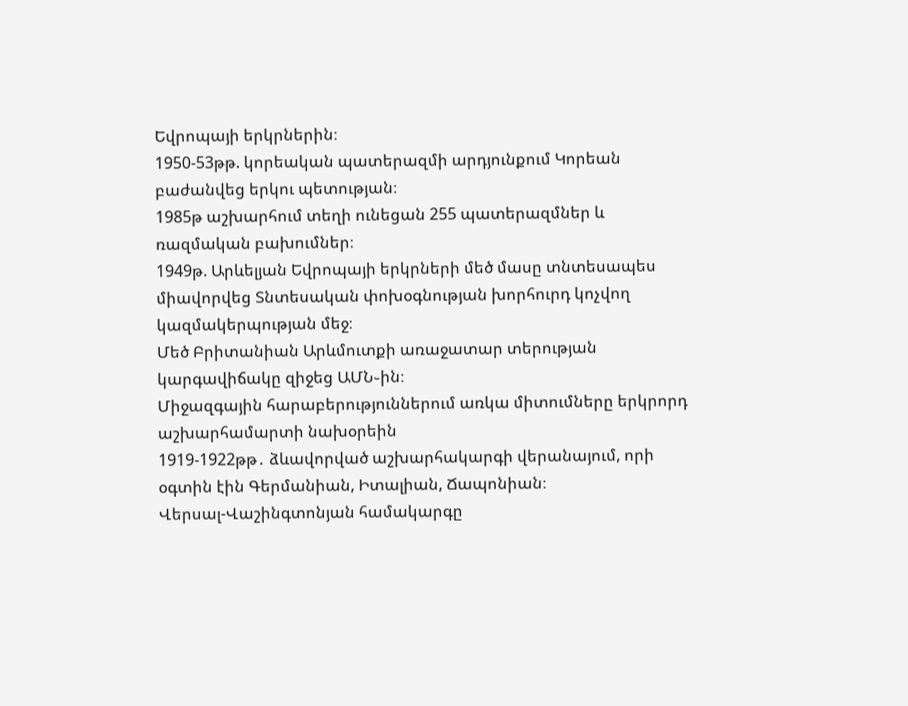Եվրոպայի երկրներին։
1950-53թթ. կորեական պատերազմի արդյունքում Կորեան բաժանվեց երկու պետության։
1985թ աշխարհում տեղի ունեցան 255 պատերազմներ և ռազմական բախումներ։
1949թ. Արևելյան Եվրոպայի երկրների մեծ մասը տնտեսապես միավորվեց Տնտեսական փոխօգնության խորհուրդ կոչվող կազմակերպության մեջ։
Մեծ Բրիտանիան Արևմուտքի առաջատար տերության կարգավիճակը զիջեց ԱՄՆ֊ին։
Միջազգային հարաբերություններում առկա միտումները երկրորդ աշխարհամարտի նախօրեին
1919-1922թթ․ ձևավորված աշխարհակարգի վերանայում, որի օգտին էին Գերմանիան, Իտալիան, Ճապոնիան։
Վերսալ-Վաշինգտոնյան համակարգը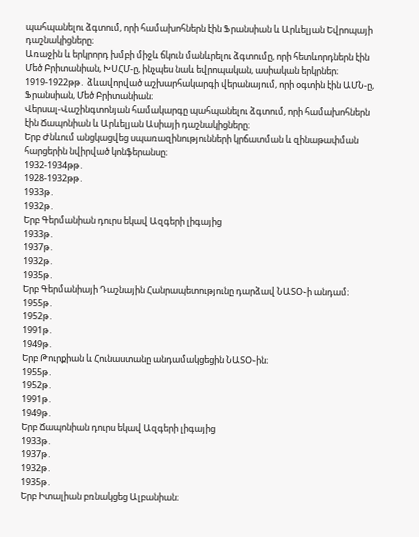պահպանելու ձգտում, որի համախոհներն էին Ֆրանսիան և Արևելյան Եվրոպայի դաշնակիցները։
Առաջին և երկրորդ խմբի միջև ճկուն մանևրելու ձգտումը, որի հետևորդներն էին Մեծ Բրիտանիան, ԽՍՀՄ-ը, ինչպես նաև եվրոպական, ասիական երկրներ։
1919-1922թթ․ ձևավորված աշխարհակարգի վերանայում, որի օգտին էին ԱՄՆ-ը, Ֆրանսիան, Մեծ Բրիտանիան։
Վերսալ-Վաշինգտոնյան համակարգը պահպանելու ձգտում, որի համախոհներն էին Ճապոնիան և Արևելյան Ասիայի դաշնակիցները։
Երբ Ժնևում անցկացվեց սպառազինությունների կրճատման և զինաթափման հարցերին նվիրված կոնֆերանսը։
1932-1934թթ․
1928-1932թթ․
1933թ․
1932թ․
Երբ Գերմանիան դուրս եկավ Ազգերի լիգայից
1933թ․
1937թ․
1932թ․
1935թ․
Երբ Գերմանիայի Դաշնային Հանրապետությունը դարձավ ՆԱՏՕ֊ի անդամ։
1955թ․
1952թ․
1991թ․
1949թ․
Երբ Թուրքիան և Հունաստանը անդամակցեցին ՆԱՏՕ֊ին։
1955թ․
1952թ․
1991թ․
1949թ․
Երբ Ճապոնիան դուրս եկավ Ազգերի լիգայից
1933թ․
1937թ․
1932թ․
1935թ․
Երբ Իտալիան բռնակցեց Ալբանիան։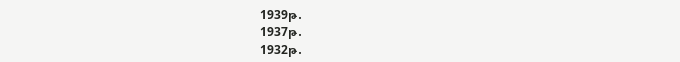1939թ․
1937թ․
1932թ․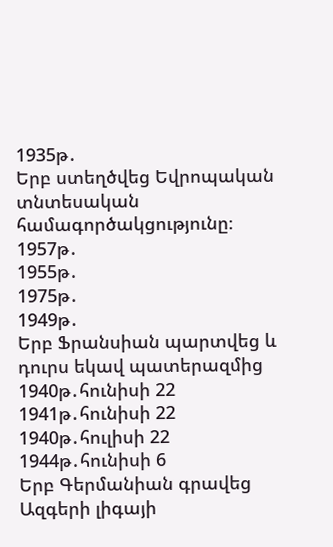1935թ․
Երբ ստեղծվեց Եվրոպական տնտեսական համագործակցությունը։
1957թ․
1955թ․
1975թ․
1949թ․
Երբ Ֆրանսիան պարտվեց և դուրս եկավ պատերազմից
1940թ․հունիսի 22
1941թ․հունիսի 22
1940թ․հուլիսի 22
1944թ․հունիսի 6
Երբ Գերմանիան գրավեց Ազգերի լիգայի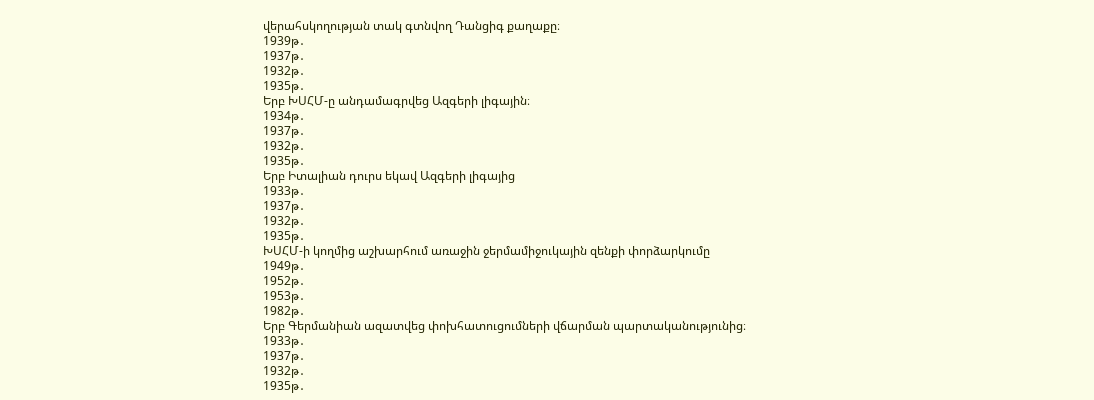վերահսկողության տակ գտնվող Դանցիգ քաղաքը։
1939թ․
1937թ․
1932թ․
1935թ․
Երբ ԽՍՀՄ-ը անդամագրվեց Ազգերի լիգային։
1934թ․
1937թ․
1932թ․
1935թ․
Երբ Իտալիան դուրս եկավ Ազգերի լիգայից
1933թ․
1937թ․
1932թ․
1935թ․
ԽՍՀՄ-ի կողմից աշխարհում առաջին ջերմամիջուկային զենքի փորձարկումը
1949թ․
1952թ․
1953թ․
1982թ․
Երբ Գերմանիան ազատվեց փոխհատուցումների վճարման պարտականությունից։
1933թ․
1937թ․
1932թ․
1935թ․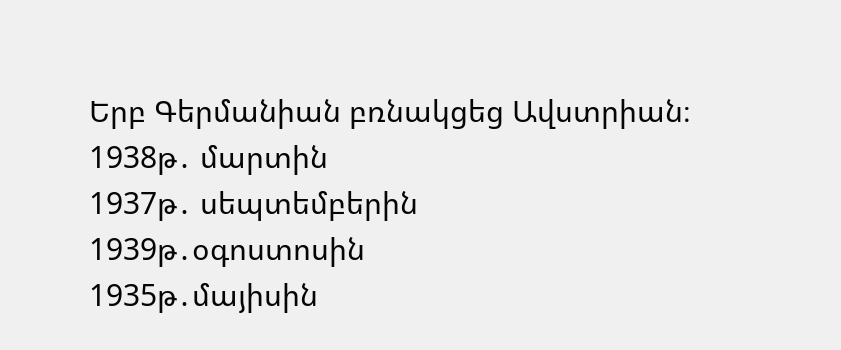Երբ Գերմանիան բռնակցեց Ավստրիան։
1938թ․ մարտին
1937թ․ սեպտեմբերին
1939թ․օգոստոսին
1935թ․մայիսին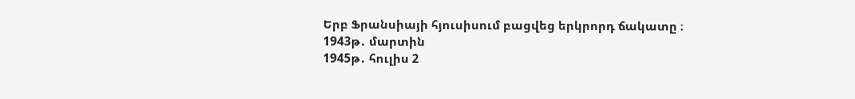Երբ Ֆրանսիայի հյուսիսում բացվեց երկրորդ ճակատը ։
1943թ․ մարտին
1945թ․ հուլիս 2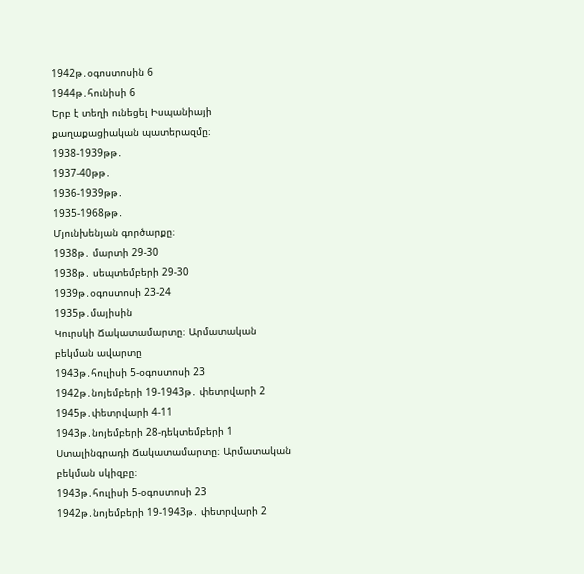1942թ․օգոստոսին 6
1944թ․հունիսի 6
Երբ է տեղի ունեցել Իսպանիայի քաղաքացիական պատերազմը։
1938-1939թթ․
1937-40թթ․
1936-1939թթ․
1935-1968թթ․
Մյունխենյան գործարքը։
1938թ․ մարտի 29-30
1938թ․ սեպտեմբերի 29-30
1939թ․օգոստոսի 23-24
1935թ․մայիսին
Կուրսկի Ճակատամարտը։ Արմատական բեկման ավարտը
1943թ․հուլիսի 5-օգոստոսի 23
1942թ․նոյեմբերի 19-1943թ․ փետրվարի 2
1945թ․փետրվարի 4-11
1943թ․նոյեմբերի 28-դեկտեմբերի 1
Ստալինգրադի Ճակատամարտը։ Արմատական բեկման սկիզբը։
1943թ․հուլիսի 5-օգոստոսի 23
1942թ․նոյեմբերի 19-1943թ․ փետրվարի 2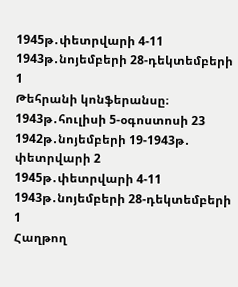1945թ․փետրվարի 4-11
1943թ․նոյեմբերի 28-դեկտեմբերի 1
Թեհրանի կոնֆերանսը։
1943թ․հուլիսի 5-օգոստոսի 23
1942թ․նոյեմբերի 19-1943թ․ փետրվարի 2
1945թ․փետրվարի 4-11
1943թ․նոյեմբերի 28-դեկտեմբերի 1
Հաղթող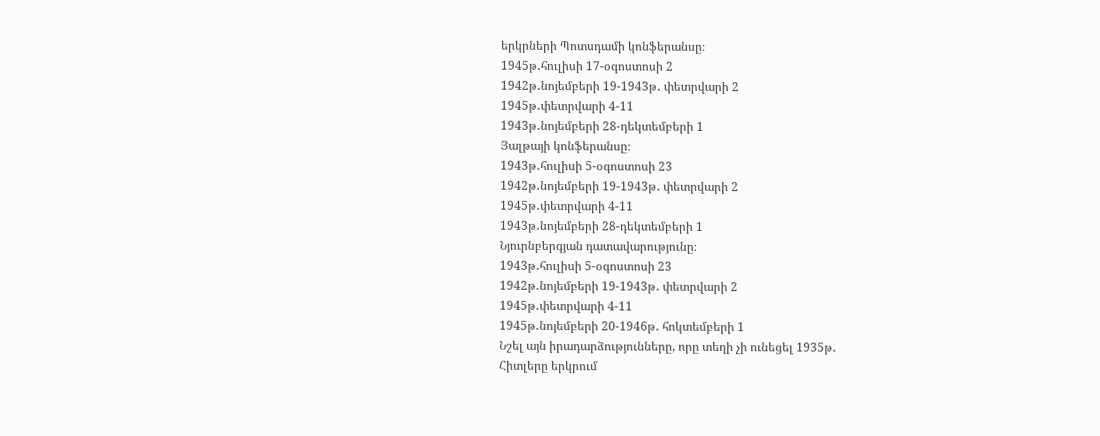երկրների Պոտսդամի կոնֆերանսը։
1945թ․հուլիսի 17-օգոստոսի 2
1942թ․նոյեմբերի 19-1943թ․ փետրվարի 2
1945թ․փետրվարի 4-11
1943թ․նոյեմբերի 28-դեկտեմբերի 1
Յալթայի կոնֆերանսը։
1943թ․հուլիսի 5-օգոստոսի 23
1942թ․նոյեմբերի 19-1943թ․ փետրվարի 2
1945թ․փետրվարի 4-11
1943թ․նոյեմբերի 28-դեկտեմբերի 1
Նյուրնբերգյան դատավարությունը։
1943թ․հուլիսի 5-օգոստոսի 23
1942թ․նոյեմբերի 19-1943թ․ փետրվարի 2
1945թ․փետրվարի 4-11
1945թ․նոյեմբերի 20-1946թ․ հոկտեմբերի 1
Նշել այն իրադարձությունները, որը տեղի չի ունեցել 1935թ․
Հիտլերը երկրում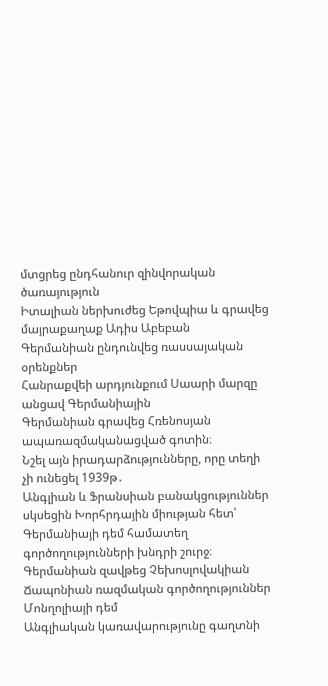մտցրեց ընդհանուր զինվորական ծառայություն
Իտալիան ներխուժեց Եթովպիա և գրավեց մայրաքաղաք Ադիս Աբեբան
Գերմանիան ընդունվեց ռասսայական օրենքներ
Հանրաքվեի արդյունքում Սաարի մարզը անցավ Գերմանիային
Գերմանիան գրավեց Հռենոսյան ապառազմականացված գոտին։
Նշել այն իրադարձությունները, որը տեղի չի ունեցել 1939թ․
Անգլիան և Ֆրանսիան բանակցություններ սկսեցին Խորհրդային միության հետ՝ Գերմանիայի դեմ համատեղ գործողությունների խնդրի շուրջ։
Գերմանիան զավթեց Չեխոսլովակիան
Ճապոնիան ռազմական գործողություններ Մոնղոլիայի դեմ
Անգլիական կառավարությունը գաղտնի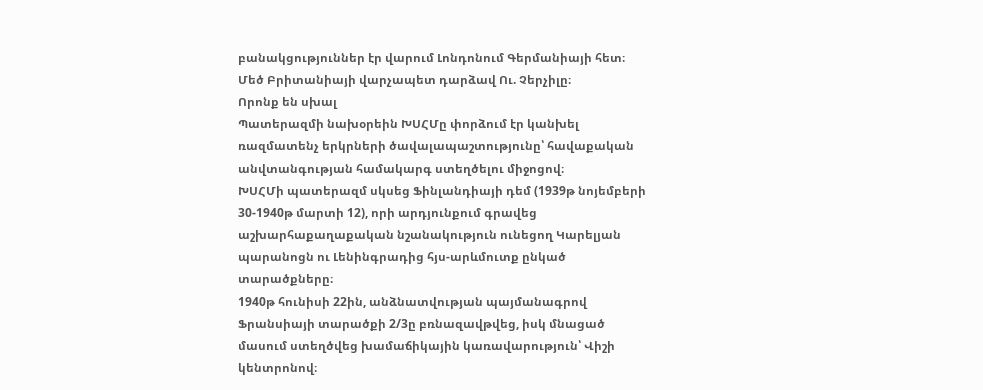բանակցություններ էր վարում Լոնդոնում Գերմանիայի հետ։
Մեծ Բրիտանիայի վարչապետ դարձավ Ու. Չերչիլը։
Որոնք են սխալ
Պատերազմի նախօրեին ԽՍՀՄը փորձում էր կանխել ռազմատենչ երկրների ծավալապաշտությունը՝ հավաքական անվտանգության համակարգ ստեղծելու միջոցով։
ԽՍՀՄի պատերազմ սկսեց Ֆինլանդիայի դեմ (1939թ նոյեմբերի 30-1940թ մարտի 12), որի արդյունքում գրավեց աշխարհաքաղաքական նշանակություն ունեցող Կարելյան պարանոցն ու Լենինգրադից հյս-արևմուտք ընկած տարածքները։
1940թ հունիսի 22ին, անձնատվության պայմանագրով Ֆրանսիայի տարածքի 2/3ը բռնազավթվեց, իսկ մնացած մասում ստեղծվեց խամաճիկային կառավարություն՝ Վիշի կենտրոնով։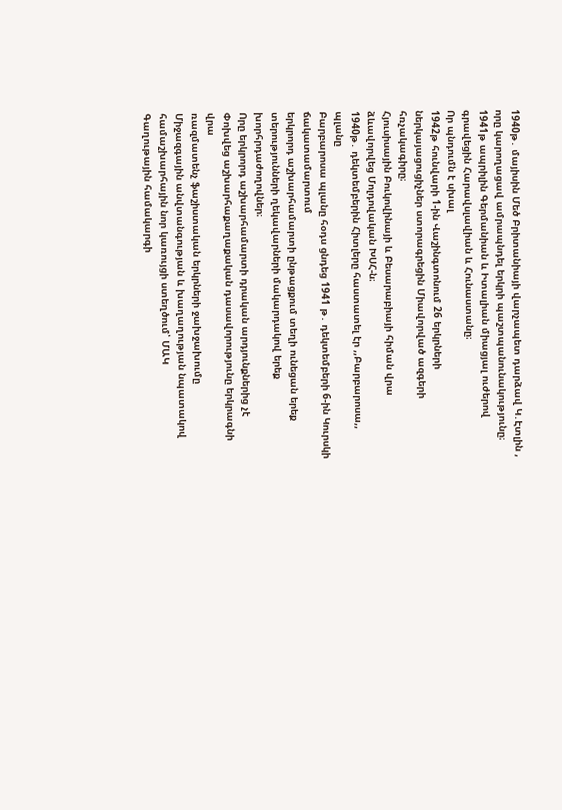1940թ․ մայիսին Մեծ Բրիտանիայի վարչապետ դարձավ Կ․Էտլին , որը կարողացավ ամրապնդել երկրի պաշտպանունակությունը։
1941թ ապրիլին Գերմանիան և Իտալիան միացյալ ուժերով գրավեցին Հարավսլավիան և Հունաստանը։
Որ պնդումն է սխալ
1942թ հունվարի 1-ին Վաշինգտոնում 26 երկրների ներկայացուցիչներ ստորագրեցին Միավորված ազգերի հռչակագիրը։
Հյուսիսային Բուկովինայի և Բեսարաբիայի հիման վրա ձևավորվեց Մոլդովական ԽՍՀ-ն։
1940թ․ դեկտեմբերին Հիտլերը հաստատել էր ,,Բարբարոսա,, պլանը
Բարբարոսա պլանը հօդս ցնդեց 1941 թ․ դեկտեմբերի 6-ին Կուրսկի ճակատամարտում
երկրորդ աշխարհամարտի ընթացքում տեղի ունեցան երեք տերությունների ղեկավարների մակարդակով երեք խորհրդաժողովներ։
Որը երկրորդ աշխարհամարտի դրական արդյունքներից չէ
Փոխվեց աշխարհաքաղաքական դասավորությունը երկրագնի վրա
ռազմատենչ ֆաշիստական երկրների ջախջախումը
Միջազգային անվտանգության և խաղաղության նպատակով համաշխարհային նոր կառույցի ստեղծում՝ ՄԱԿ
Գաղութային համակարգի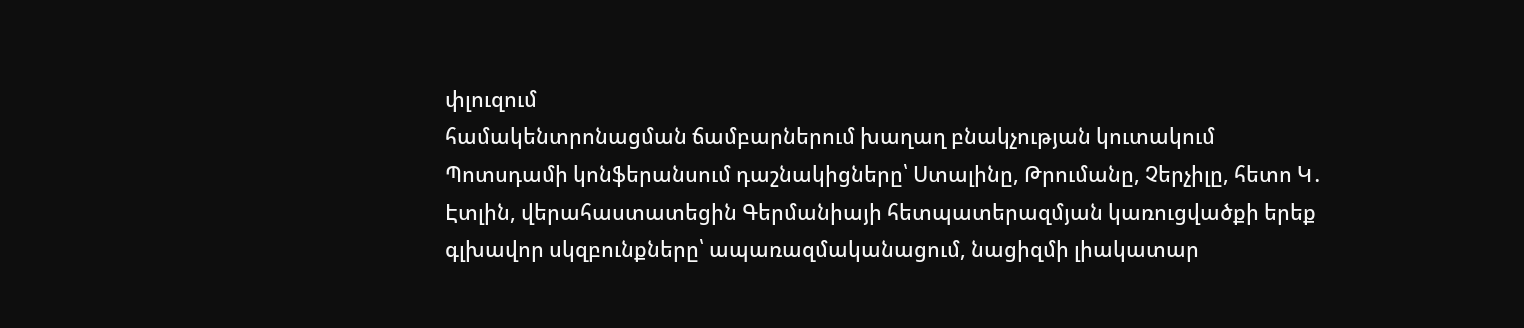փլուզում
համակենտրոնացման ճամբարներում խաղաղ բնակչության կուտակում
Պոտսդամի կոնֆերանսում դաշնակիցները՝ Ստալինը, Թրումանը, Չերչիլը, հետո Կ․ Էտլին, վերահաստատեցին Գերմանիայի հետպատերազմյան կառուցվածքի երեք գլխավոր սկզբունքները՝ ապառազմականացում, նացիզմի լիակատար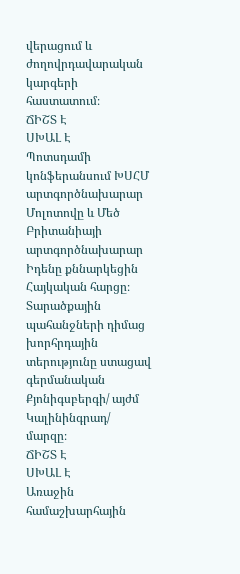վերացում և ժողովրդավարական կարգերի հաստատում։
ՃԻՇՏ Է
ՍԽԱԼ Է
Պոտսդամի կոնֆերանսում ԽՍՀՄ արտգործնախարար Մոլոտովը և Մեծ Բրիտանիայի արտգործնախարար Իդենը քննարկեցին Հայկական հարցը։ Տարածքային պահանջների դիմաց խորհրդային տերությունը ստացավ գերմանական Քյոնիգսբերգի/ այժմ Կալինինգրադ/ մարզը։
ՃԻՇՏ Է
ՍԽԱԼ Է
Առաջին համաշխարհային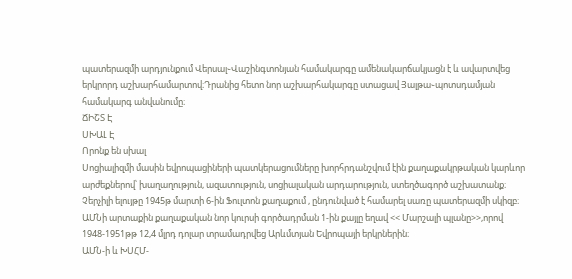պատերազմի արդյունքում Վերսալ֊Վաշինգտոնյան համակարգը ամենակարճակյացն է և ավարտվեց երկրորդ աշխարհամարտով։Դրանից հետո նոր աշխարհակարգը ստացավ Յալթա֊պոտսդամյան համակարգ անվանումը։
ՃԻՇՏ Է
ՍԽԱԼ Է
Որոնք են սխալ
Սոցիալիզմի մասին եվրոպացիների պատկերացումները խորհրդանշվում էին քաղաքակրթական կարևոր արժեքներով՝ խաղաղություն, ազատություն, սոցիալական արդարություն, ստեղծագործ աշխատանք։
Չերչիլի ելույթը 1945թ մարտի 6-ին Ֆուլտոն քաղաքում , ընդունված է համարել սառը պատերազմի սկիզբ։
ԱՄՆի արտաքին քաղաքական նոր կուրսի գործադրման 1-ին քայլը եղավ << Մարշալի պլանը>>,որով 1948-1951թթ 12,4 մլրդ դոլար տրամադրվեց Արևմտյան Եվրոպայի երկրներին։
ԱՄՆ-ի և ԽՍՀՄ-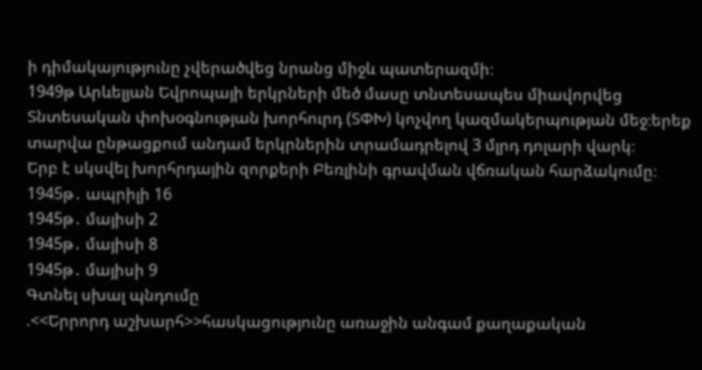ի դիմակայությունը չվերածվեց նրանց միջև պատերազմի։
1949թ Արևելյան Եվրոպայի երկրների մեծ մասը տնտեսապես միավորվեց Տնտեսական փոխօգնության խորհուրդ (ՏՓԽ) կոչվող կազմակերպության մեջ։երեք տարվա ընթացքում անդամ երկրներին տրամադրելով 3 մլրդ դոլարի վարկ։
Երբ է սկսվել խորհրդային զորքերի Բեռլինի գրավման վճռական հարձակումը։
1945թ․ ապրիլի 16
1945թ․ մայիսի 2
1945թ․ մայիսի 8
1945թ․ մայիսի 9
Գտնել սխալ պնդումը
.<<Երրորդ աշխարհ>>հասկացությունը առաջին անգամ քաղաքական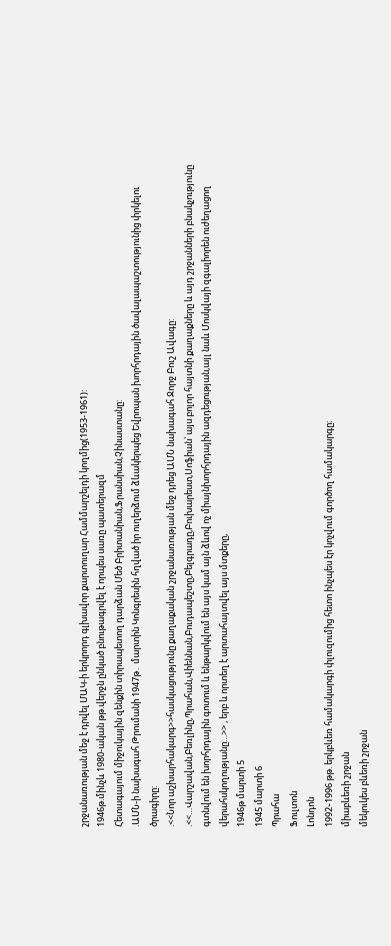շրջանառության մեջ է դրվել ՄԱԿ-ի երկրորդ գլխավոր քարտուղար Համմարշելդի կողմից(1953-1961):
1946թ.մինչև 1980-ական թթ.վերջն ընկած բնութագրվել է որպես սառը պատերազմ
Հետագայում միջուկային զենքին տիրապետող դարձան Մեծ Բրիտանիան,Ֆրանսիան,Չինաստանը:
.ԱՄՆ-ի նախագահ Թրումանի 1947թ․ մարտին Կոնգրեսին հղված իր ուղերձում ձևակերպեց Եվրոպան խորհրդային ծավալապաշտությունից փրկելու ծրագիրը:
.<<Նոր աշխարհակարգ>>հասկացությունը քաղաքական շրջանառության մեջ դրեց ԱՄՆ նախագահ Ջորջ Բուշ Ավագը:
.<<…Վարշավան,Բեռլինը,Պրահան,Վիեննան,Բուդապեշտը,Բելգրադը,Բուխարեստ,Սոֆիան՝ այս բոլոր հայտնի քաղաքները և այդ շրջանների բնակչությունը գտնվում են խորհրդային գոտում և ենթարկվում են այս կամ այն ձևով ոչ միայնխորհրդային ազդեցության,այլ նաև Մոսկվայի զգալիորեն ուժեղացող վերահսկողությանը…>> , երբ և որտեղ է արտահայտվել այս մտքերը,
1946թ մարտի 5
1945 մարտի 6
Պրահա
Ֆուլտոն
Լոնդոն
1992֊1996 թթ. երկբևեռ համակարգի փլուզումից հետո ինչպես էր կոչվում գործող համակարգը։
միաբևեռի շրջան
մեկուկես բևեռի շրջան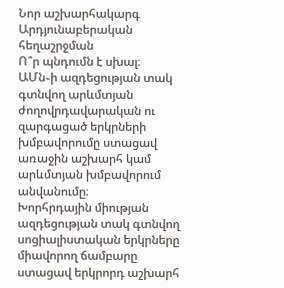Նոր աշխարհակարգ
Արդյունաբերական հեղաշրջման
Ո՞ր պնդումն է սխալ։
ԱՄն֊ի ազդեցության տակ գտնվող արևմտյան ժողովրդավարական ու զարգացած երկրների խմբավորումը ստացավ առաջին աշխարհ կամ արևմտյան խմբավորում անվանումը։
Խորհրդային միության ազդեցության տակ գտնվող սոցիալիստական երկրները միավորող ճամբարը ստացավ երկրորդ աշխարհ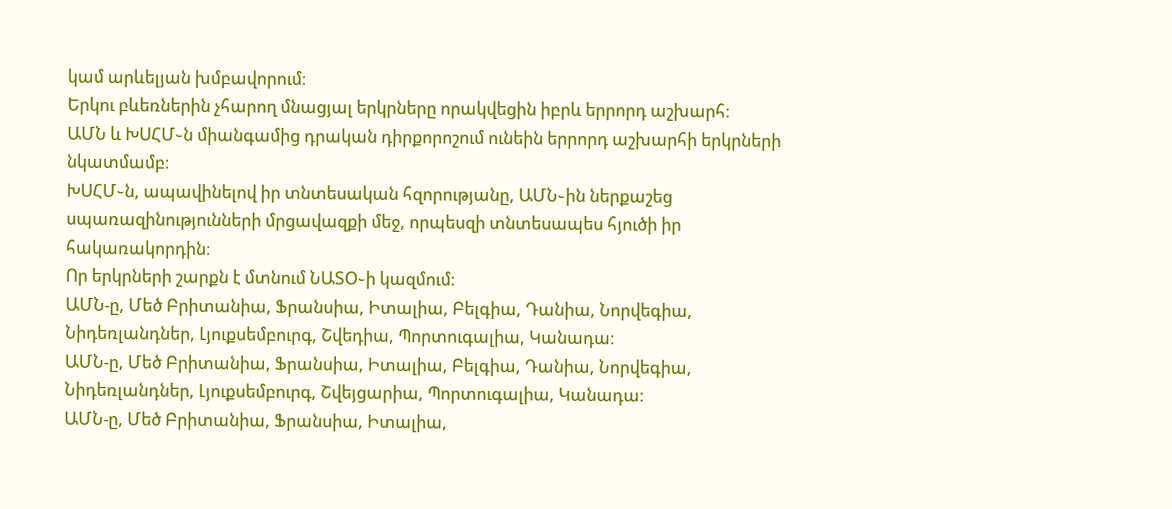կամ արևելյան խմբավորում։
Երկու բևեռներին չհարող մնացյալ երկրները որակվեցին իբրև երրորդ աշխարհ։
ԱՄՆ և ԽՍՀՄ֊ն միանգամից դրական դիրքորոշում ունեին երրորդ աշխարհի երկրների նկատմամբ։
ԽՍՀՄ֊ն, ապավինելով իր տնտեսական հզորությանը, ԱՄՆ֊ին ներքաշեց սպառազինությունների մրցավազքի մեջ, որպեսզի տնտեսապես հյուծի իր հակառակորդին։
Որ երկրների շարքն է մտնում ՆԱՏՕ֊ի կազմում։
ԱՄՆ-ը, Մեծ Բրիտանիա, Ֆրանսիա, Իտալիա, Բելգիա, Դանիա, Նորվեգիա, Նիդեռլանդներ, Լյուքսեմբուրգ, Շվեդիա, Պորտուգալիա, Կանադա։
ԱՄՆ-ը, Մեծ Բրիտանիա, Ֆրանսիա, Իտալիա, Բելգիա, Դանիա, Նորվեգիա, Նիդեռլանդներ, Լյուքսեմբուրգ, Շվեյցարիա, Պորտուգալիա, Կանադա։
ԱՄՆ-ը, Մեծ Բրիտանիա, Ֆրանսիա, Իտալիա,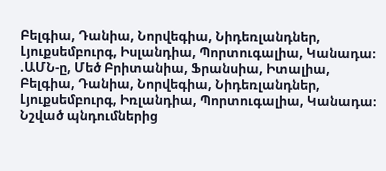Բելգիա, Դանիա, Նորվեգիա, Նիդեռլանդներ, Լյուքսեմբուրգ, Իսլանդիա, Պորտուգալիա, Կանադա։
.ԱՄՆ-ը, Մեծ Բրիտանիա, Ֆրանսիա, Իտալիա, Բելգիա, Դանիա, Նորվեգիա, Նիդեռլանդներ, Լյուքսեմբուրգ, Իռլանդիա, Պորտուգալիա, Կանադա։
Նշված պնդումներից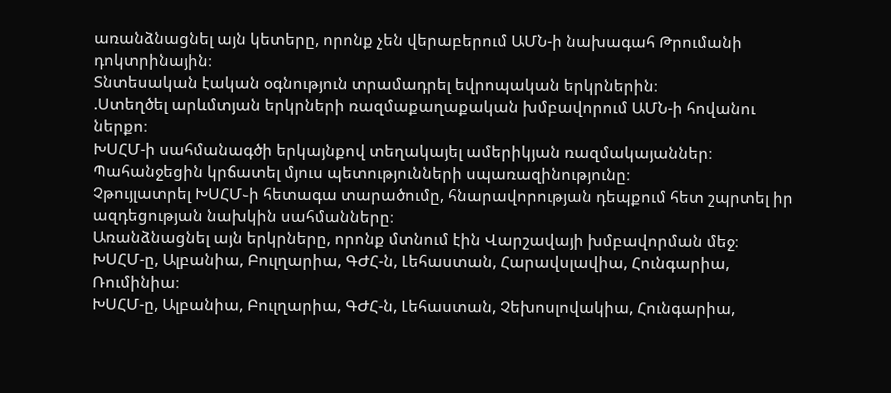առանձնացնել այն կետերը, որոնք չեն վերաբերում ԱՄՆ-ի նախագահ Թրումանի դոկտրինային։
Տնտեսական էական օգնություն տրամադրել եվրոպական երկրներին։
.Ստեղծել արևմտյան երկրների ռազմաքաղաքական խմբավորում ԱՄՆ-ի հովանու ներքո։
ԽՍՀՄ-ի սահմանագծի երկայնքով տեղակայել ամերիկյան ռազմակայաններ։
Պահանջեցին կրճատել մյուս պետությունների սպառազինությունը։
Չթույլատրել ԽՍՀՄ֊ի հետագա տարածումը, հնարավորության դեպքում հետ շպրտել իր ազդեցության նախկին սահմանները։
Առանձնացնել այն երկրները, որոնք մտնում էին Վարշավայի խմբավորման մեջ։
ԽՍՀՄ-ը, Ալբանիա, Բուլղարիա, ԳԺՀ-ն, Լեհաստան, Հարավսլավիա, Հունգարիա, Ռումինիա։
ԽՍՀՄ-ը, Ալբանիա, Բուլղարիա, ԳԺՀ-ն, Լեհաստան, Չեխոսլովակիա, Հունգարիա,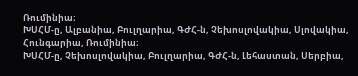Ռումինիա։
ԽՍՀՄ-ը, Ալբանիա, Բուլղարիա, ԳԺՀ-ն, Չեխոսլովակիա, Սլովակիա, Հունգարիա, Ռումինիա։
ԽՍՀՄ-ը, Չեխոսլովակիա, Բուլղարիա, ԳԺՀ-ն, Լեհաստան, Սերբիա,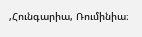,Հունգարիա, Ռումինիա։